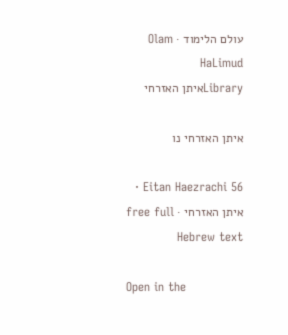עולם הלימוד · Olam HaLimud
Libraryאיתן האזרחי

איתן האזרחי נו

Eitan Haezrachi 56 · איתן האזרחי · free full Hebrew text

Open in the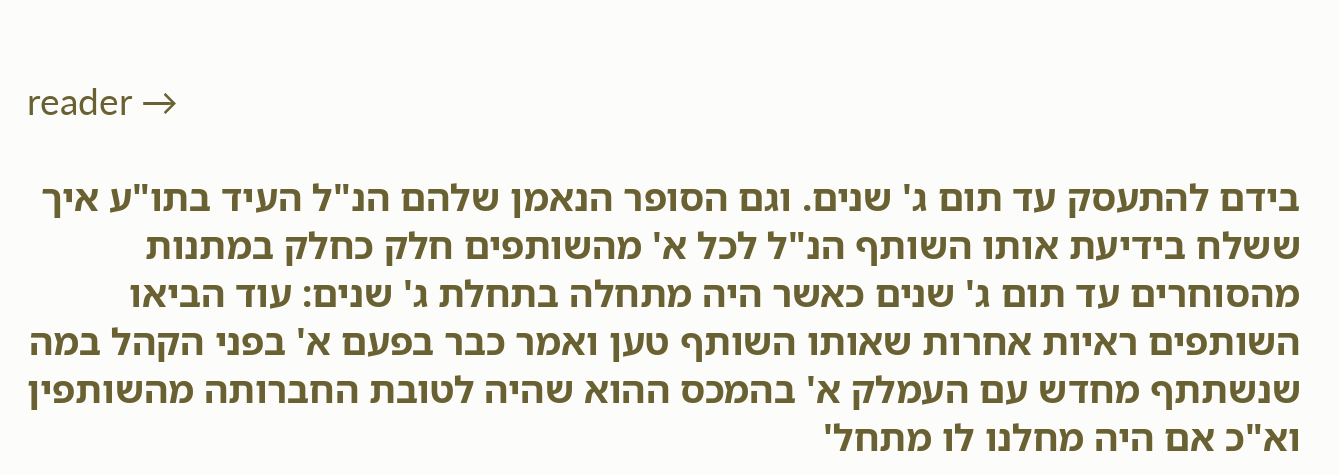reader →

בידם להתעסק עד תום ג' שנים. וגם הסופר הנאמן שלהם הנ"ל העיד בתו"ע איך ששלח בידיעת אותו השותף הנ"ל לכל א' מהשותפים חלק כחלק במתנות מהסוחרים עד תום ג' שנים כאשר היה מתחלה בתחלת ג' שנים: עוד הביאו השותפים ראיות אחרות שאותו השותף טען ואמר כבר בפעם א' בפני הקהל במה שנשתתף מחדש עם העמלק א' בהמכס ההוא שהיה לטובת החברותה מהשותפין וא"כ אם היה מחלנו לו מתחל'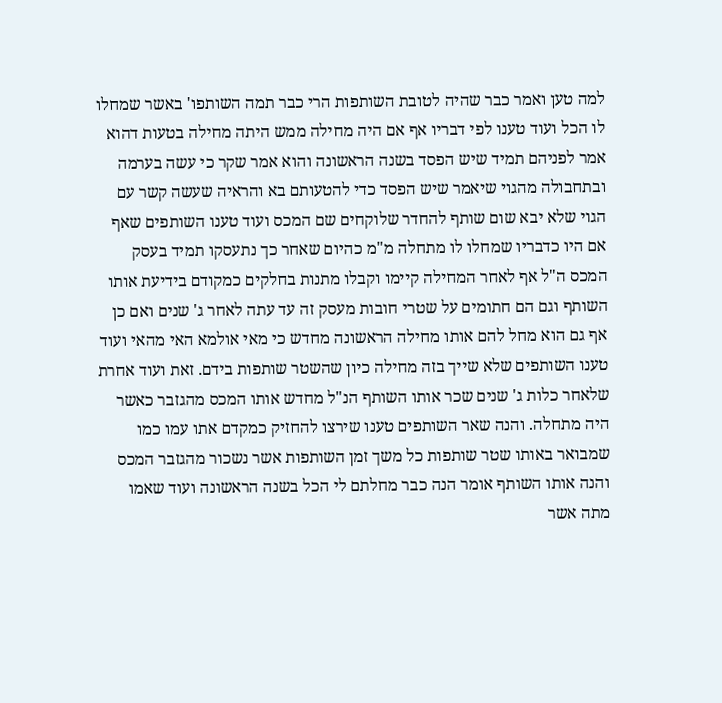למה טען ואמר כבר שהיה לטובת השותפות הרי כבר תמה השותפו' באשר שמחלו לו הכל ועוד טענו לפי דבריו אף אם היה מחילה ממש היתה מחילה בטעות דהוא אמר לפניהם תמיד שיש הפסד בשנה הראשונה והוא אמר שקר כי עשה בערמה ובתחבולה מהגוי שיאמר שיש הפסד כדי להטעותם בא והראיה שעשה קשר עם הגוי שלא יבא שום שותף להחדר שלוקחים שם המכס ועוד טענו השותפים שאף אם היו כדבריו שמחלו לו מתחלה מ"מ כהיום שאחר כך נתעסקו תמיד בעסק המכס ה"ל אף לאחר המחילה קיימו וקבלו מתנות בחלקים כמקודם בידיעת אותו השותף וגם הם חתומים על שטרי חובות מעסק זה עד עתה לאחר ג' שנים ואם כן אף גם הוא מחל להם אותו מחילה הראשונה מחדש כי מאי אולמא האי מהאי ועוד טענו השותפים שלא שייך בזה מחילה כיון שהשטר שותפות בידם. זאת ועוד אחרת שלאחר כלות ג' שנים שכר אותו השותף הנ"ל מחדש אותו המכס מהגזבר כאשר היה מתחלה. והנה שאר השותפים טענו שירצו להחזיק כמקדם אתו עמו כמו שמבואר באותו שטר שותפות כל משך זמן השותפות אשר נשכור מהגזבר המכס והנה אותו השותף אומר הנה כבר מחלתם לי הכל בשנה הראשונה ועוד שאמו מתה אשר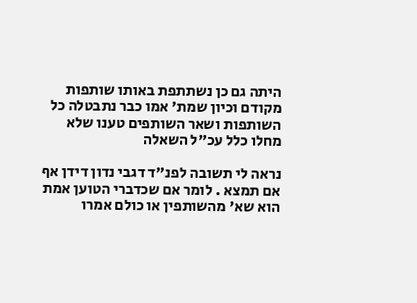היתה גם כן נשתתפת באותו שותפות מקודם וכיון שמת' אמו כבר נתבטלה כל השותפות ושאר השותפים טענו שלא מחלו כלל עכ"ל השאלה

נראה לי תשובה לפנ"ד דגבי נדון דידן אף אם תמצא . לומר אם שכדברי הטוען אמת הוא שא' מהשותפין או כולם אמרו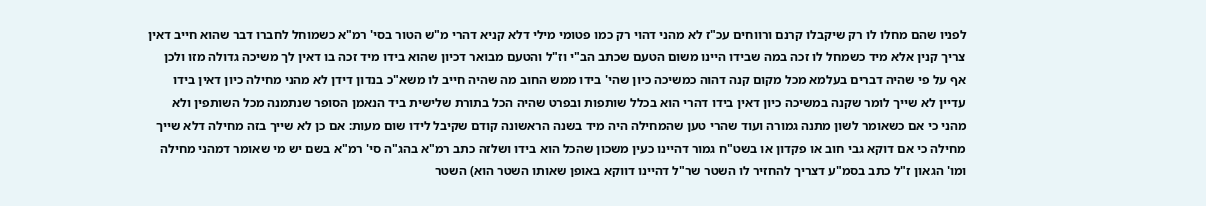לפניו שהם מחלו לו רק שיקבלו קרנם ורווחים עכ"ז לא מהני דהוי רק כמו פטומי מילי דלא קניא דהרי מ"ש הטור בסי' רמ"א כשמוחל לחברו דבר שהוא חייב דאין צריך קנין אלא מיד כשמחל לו זכה במה שבידו היינו משום הטעם שכתב הב"י וז"ל והטעם מבואר דכיון שהוא בידו מיד זכה בו דאין לך משיכה גדולה מזו ולכן אף על פי שהיה דברים בעלמא מכל מקום קנה דהוה כמשיכה כיון שהי' בידו ממש החוב מה שהיה חייב לו משא"כ בנדון דידן לא מהני מחילה כיון דאין בידו עדיין לא שייך לומר שקנה במשיכה כיון דאין בידו דהרי הוא בכלל שותפות ובפרט שהיה הכל בתורת שלישית ביד הנאמן הסופר שנתמנה מכל השותפין ולא מהני כי אם כשאומר לשון מתנה גמורה ועוד שהרי טען שהמחילה היה מיד בשנה הראשונה קודם שקיבל לידו שום מעות: אם כן לא שייך בזה מחילה דלא שייך מחילה כי אם דוקא גבי חוב או פקדון או בשט"ח גמור דהיינו כעין משכון שהכל הוא בידו ושלזה כתב רמ"א בהג"ה סי' רמ"א בשם יש מי שאומר דמהני מחילה ומו' הגאון ז"ל כתב בסמ"ע דצריך להחזיר לו השטר שר"ל דהיינו דווקא באופן שאותו השטר הוא) השטר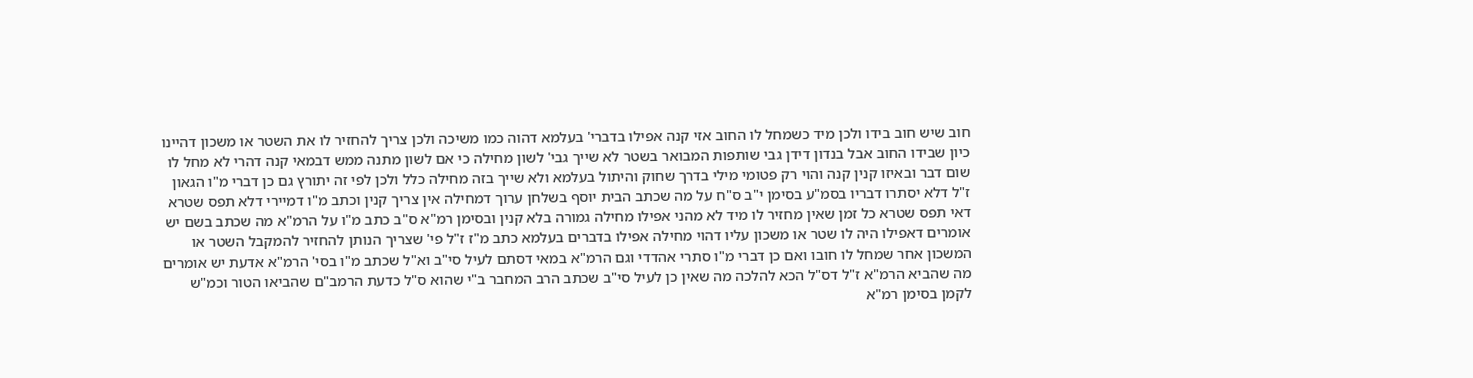חוב שיש חוב בידו ולכן מיד כשמחל לו החוב אזי קנה אפילו בדברי' בעלמא דהוה כמו משיכה ולכן צריך להחזיר לו את השטר או משכון דהיינו כיון שבידו החוב אבל בנדון דידן גבי שותפות המבואר בשטר לא שייך גבי' לשון מחילה כי אם לשון מתנה ממש דבמאי קנה דהרי לא מחל לו שום דבר ובאיזו קנין קנה והוי רק פטומי מילי בדרך שחוק והיתול בעלמא ולא שייך בזה מחילה כלל ולכן לפי זה יתורץ גם כן דברי מ"ו הגאון ז"ל דלא יסתרו דבריו בסמ"ע בסימן י"ב ס"ח על מה שכתב הבית יוסף בשלחן ערוך דמחילה אין צריך קנין וכתב מ"ו דמיירי דלא תפס שטרא דאי תפס שטרא כל זמן שאין מחזיר לו מיד לא מהני אפילו מחילה גמורה בלא קנין ובסימן רמ"א ס"ב כתב מ"ו על הרמ"א מה שכתב בשם יש אומרים דאפילו היה לו שטר או משכון עליו דהוי מחילה אפילו בדברים בעלמא כתב מ"ז ז"ל פי' שצריך הנותן להחזיר להמקבל השטר או המשכון אחר שמחל לו חובו ואם כן דברי מ"ו סתרי אהדדי וגם הרמ"א במאי דסתם לעיל סי"ב וא"ל שכתב מ"ו בסי' הרמ"א אדעת יש אומרים מה שהביא הרמ"א ז"ל דס"ל הכא להלכה מה שאין כן לעיל סי"ב שכתב הרב המחבר ב"י שהוא ס"ל כדעת הרמב"ם שהביאו הטור וכמ"ש לקמן בסימן רמ"א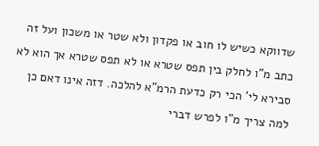שדווקא כשיש לו חוב או פקדון ולא שטר או משכון ועל זה כתב מ"ו לחלק בין תפס שטרא או לא תפס שטרא אך הוא לא סבירא לי' הכי רק כדעת הרמ"א להלכה. דזה אינו דאם כן למה צריך מ"ו לפרש דברי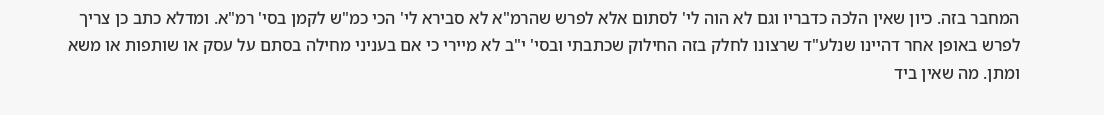המחבר בזה. כיון שאין הלכה כדבריו וגם לא הוה לי' לסתום אלא לפרש שהרמ"א לא סבירא לי' הכי כמ"ש לקמן בסי' רמ"א. ומדלא כתב כן צריך לפרש באופן אחר דהיינו שנלע"ד שרצונו לחלק בזה החילוק שכתבתי ובסי' י"ב לא מיירי כי אם בעניני מחילה בסתם על עסק או שותפות או משא ומתן. מה שאין ביד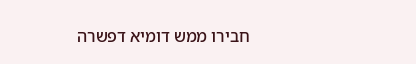חבירו ממש דומיא דפשרה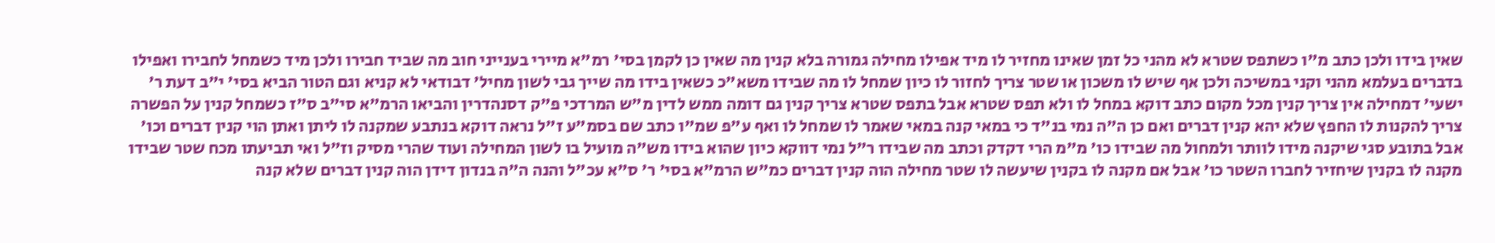שאין בידו ולכן כתב מ"ו כשתפס שטרא לא מהני כל זמן שאינו מחזיר לו מיד אפילו מחילה גמורה בלא קנין מה שאין כן לקמן בסי' רמ"א מיירי בענייני חוב מה שביד חבירו ולכן מיד כשמחל לחבירו ואפילו בדברים בעלמא מהני וקני במשיכה ולכן אף שיש לו משכון או שטר צריך לחזור לו כיון שמחל לו מה שבידו משא"כ כשאין בידו מה שייך גבי לשון מחיל' דבודאי לא קניא וגם הטור הביא בסי' י"ב דעת ר' ישעי' דמחילה אין צריך קנין מכל מקום כתב דוקא במחל לו ולא תפס שטרא אבל בתפס שטרא צריך קנין גם דומה ממש לדין מ"ש המרדכי פ"ק דסנהדרין והביאו הרמ"א סי"ב ס"ז כשמחל קנין על הפשרה צריך להקנות לו החפץ שלא יהא קנין דברים ואם כן ה"ה נמי בנ"ד כי במאי קנה במאי שאמר לו שמחל לו ואף ע"פ שמ"ו כתב שם בסמ"ע ז"ל נראה דוקא בנתבע שמקנה לו ליתן ואתן הוי קנין דברים וכו' אבל בתובע סגי שיקנה מידו לוותר ולמחול מה שבידו כו' מ"מ הרי דקדק וכתב מה שבידו ר"ל נמי דווקא כיון שהוא בידו מש"ה מועיל בו לשון המחילה ועוד שהרי מסיק וז"ל ואי תביעתו מכח שטר שבידו מקנה לו בקנין שיחזיר לחברו השטר כו' אבל אם מקנה לו בקנין שיעשה לו שטר מחילה הוה קנין דברים כמ"ש הרמ"א בסי' ר' ס"א עכ"ל והנה ה"ה בנדון דידן הוה קנין דברים שלא קנה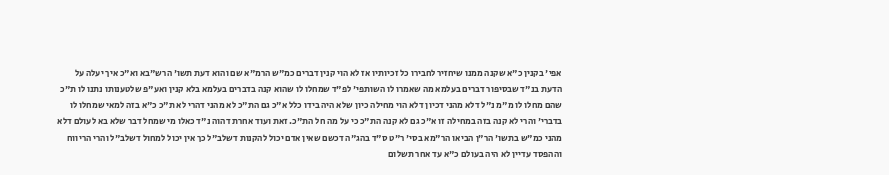אפי' בקנין כ"א שקנה ממנו שיחזיר לחבירו כל זכיותיו אז לא הוי קנין דברים כמ"ש הרמ"א שם והוא דעת תשו' הרש"בא וא"כ איך יעלה על הדעת בנ"ד שבסיפור דברים בעלמא מה שאמרו לו השותפי' לפ"ד שמחלו לו שהוא קנה בדברים בעלמא בלא קנין ואע"פ שלטענותו נתנו לו ת"כ שהם מחלו לו מ"מ נ"ל דלא מהני דכיון דלא הוי מחילה כיון שלא היה בידו כלל א"כ גם הת"כ לא מהני דהרי לא ת"כ כ"א בזה למאי שמחלו לו בדברי' והרי לא קנה בזה במחילה זו א"כ גם לא קנה הת"כ כי על מה חל הת"כ. זאת ועוד אחרת דהוה נ"ד כאלו מי שמחל דבר שלא בא לעולם דלא מהני כמ"ש בתשו' הר"ן הביאו הר"מא בסי' ר"ט ס"ד בהג"ה דכשם שאין אדם יכול להקנות דשלב"ל כך אין יכול למחול דשלב"ל והרי הריווח וההפסד עדיין לא היה בעולם כ"א עד אחר תשלום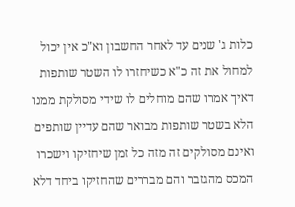כלות ג' שנים עד לאחר החשבון וא"כ אין יכול למחול את זה כ"א כשיחזרו לו השטר שותפות דאיך אמרו שהם מוחלים לו שידי מסולקת ממנו הלא בשטר שותפות מבואר שהם עדיין שותפים ואינם מסולקים זה מזה כל זמן שיחזיקו וישכרו המכס מהגזבר והם מבררים שהחזיקו ביחד דלא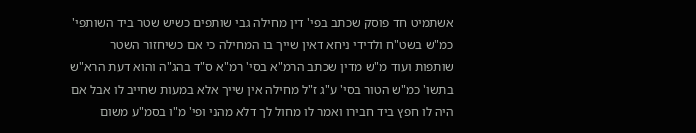אשתמיט חד פוסק שכתב בפי' דין מחילה גבי שותפים כשיש שטר ביד השותפי' כמ"ש בשט"ח ולדידי ניחא דאין שייך בו המחילה כי אם כשיחזור השטר שותפות ועוד מ"ש מדין שכתב הרמ"א בסי' רמ"א ס"ד בהג"ה והוא דעת הרא"ש בתשו' כמ"ש הטור בסי' ע"ג ז"ל מחילה אין שייך אלא במעות שחייב לו אבל אם היה לו חפץ ביד חבירו ואמר לו מחול לך דלא מהני ופי' מ"ו בסמ"ע משום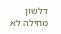דלשון מחילה לא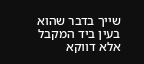שייך בדבר שהוא בעין ביד המקבל אלא דווקא